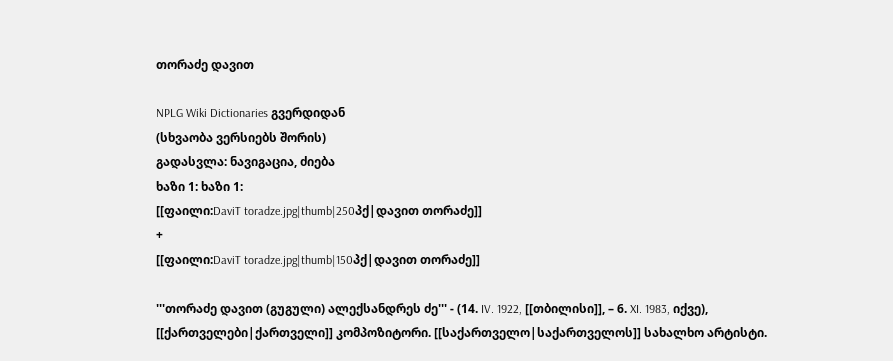თორაძე დავით

NPLG Wiki Dictionaries გვერდიდან
(სხვაობა ვერსიებს შორის)
გადასვლა: ნავიგაცია, ძიება
ხაზი 1: ხაზი 1:
[[ფაილი:DaviT toradze.jpg|thumb|250პქ|დავით თორაძე]]
+
[[ფაილი:DaviT toradze.jpg|thumb|150პქ|დავით თორაძე]]

'''თორაძე დავით (გუგული) ალექსანდრეს ძე''' - (14. IV. 1922, [[თბილისი]], – 6. XI. 1983, იქვე), [[ქართველები|ქართველი]] კომპოზიტორი. [[საქართველო|საქართველოს]] სახალხო არტისტი.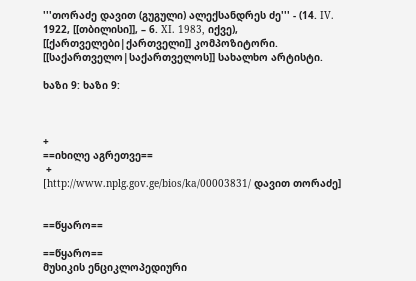'''თორაძე დავით (გუგული) ალექსანდრეს ძე''' - (14. IV. 1922, [[თბილისი]], – 6. XI. 1983, იქვე), [[ქართველები|ქართველი]] კომპოზიტორი. [[საქართველო|საქართველოს]] სახალხო არტისტი.

ხაზი 9: ხაზი 9:



+
==იხილე აგრეთვე==
 +
[http://www.nplg.gov.ge/bios/ka/00003831/ დავით თორაძე]


==წყარო==

==წყარო==
მუსიკის ენციკლოპედიური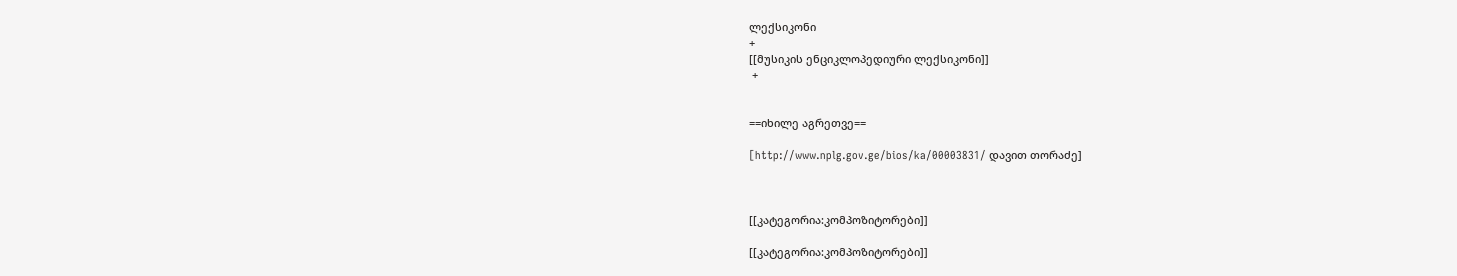ლექსიკონი
+
[[მუსიკის ენციკლოპედიური ლექსიკონი]]
 +


==იხილე აგრეთვე==

[http://www.nplg.gov.ge/bios/ka/00003831/ დავით თორაძე]



[[კატეგორია:კომპოზიტორები]]

[[კატეგორია:კომპოზიტორები]]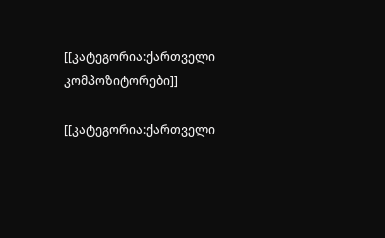[[კატეგორია:ქართველი კომპოზიტორები]]

[[კატეგორია:ქართველი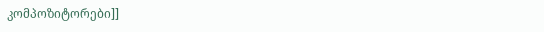კომპოზიტორები]]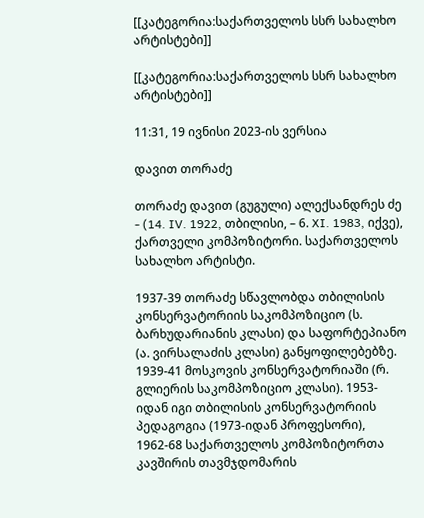[[კატეგორია:საქართველოს სსრ სახალხო არტისტები]]

[[კატეგორია:საქართველოს სსრ სახალხო არტისტები]]

11:31, 19 ივნისი 2023-ის ვერსია

დავით თორაძე

თორაძე დავით (გუგული) ალექსანდრეს ძე - (14. IV. 1922, თბილისი, – 6. XI. 1983, იქვე), ქართველი კომპოზიტორი. საქართველოს სახალხო არტისტი.

1937-39 თორაძე სწავლობდა თბილისის კონსერვატორიის საკომპოზიციო (ს. ბარხუდარიანის კლასი) და საფორტეპიანო (ა. ვირსალაძის კლასი) განყოფილებებზე. 1939-41 მოსკოვის კონსერვატორიაში (რ. გლიერის საკომპოზიციო კლასი). 1953-იდან იგი თბილისის კონსერვატორიის პედაგოგია (1973-იდან პროფესორი), 1962-68 საქართველოს კომპოზიტორთა კავშირის თავმჯდომარის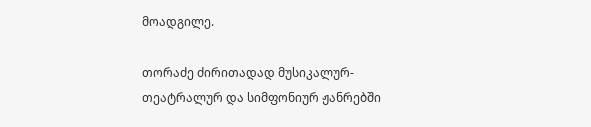მოადგილე.

თორაძე ძირითადად მუსიკალურ-თეატრალურ და სიმფონიურ ჟანრებში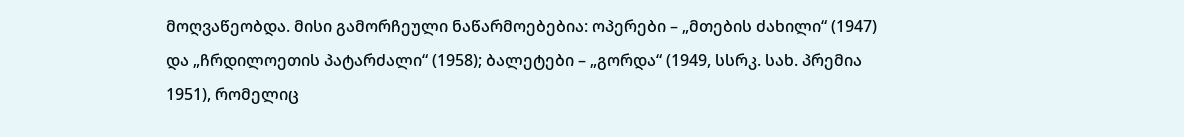მოღვაწეობდა. მისი გამორჩეული ნაწარმოებებია: ოპერები – „მთების ძახილი“ (1947) და „ჩრდილოეთის პატარძალი“ (1958); ბალეტები – „გორდა“ (1949, სსრკ. სახ. პრემია 1951), რომელიც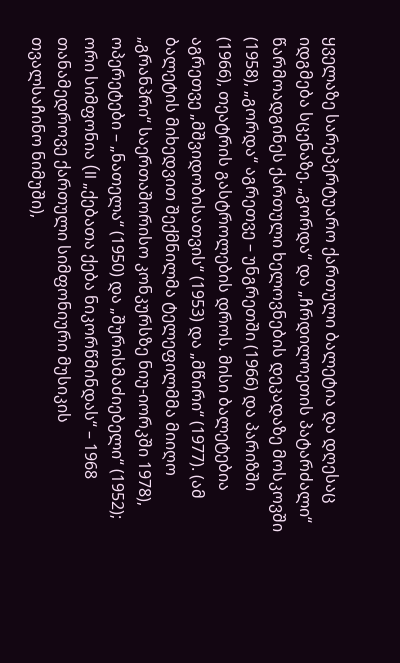ყველაზე სარეპერტუარო ქართული ბალეტია და დღესაც იდგმება სცენაზე. „გორდა“ და „ჩრდილოეთის პატარძალი“ წარმოადგინეს ქართული ხელოვნების დეკადაზე მოსკოვში (1958), „გორდა“ აგრეთვე – უნგრეთში (1966) და პარიზში (1966), თეატრის გასტროლების დროს. მისი ბალეტებია აგრეთვე „მშვიდობისათვის“ (1953) და „მწირი“ (1977). (ამ ბალეტის მიხედვით შექმნილმა ტელეფილმმა მიიღო „გრანპრი“ საერთაშორისო კონკურსზე ნიუ-იორკში 1978), ოპერეტები – „ნათელა“ (1950) და „შურისმაძიებელი“ (1952); ორი სიმფონია (II „ქებათა ქება ნიკორწმინდას“ – 1968 თანამედროვე ქართული სიმფონიური მუსიკის თვალსაჩინო ნიმუში),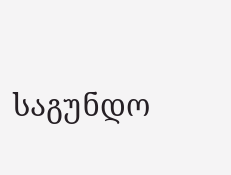საგუნდო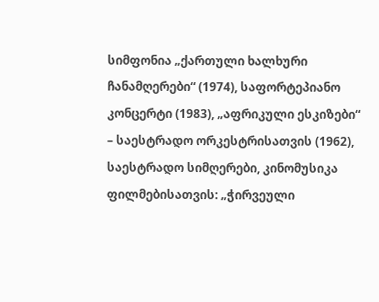სიმფონია „ქართული ხალხური ჩანამღერები“ (1974), საფორტეპიანო კონცერტი (1983), „აფრიკული ესკიზები“ – საესტრადო ორკესტრისათვის (1962), საესტრადო სიმღერები, კინომუსიკა ფილმებისათვის: „ჭირვეული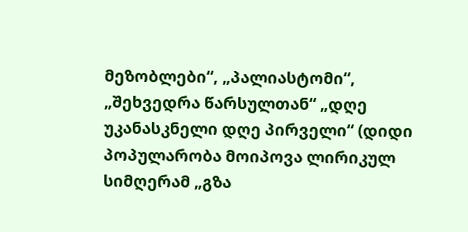მეზობლები“, „პალიასტომი“, „შეხვედრა წარსულთან“ „დღე უკანასკნელი დღე პირველი“ (დიდი პოპულარობა მოიპოვა ლირიკულ სიმღერამ „გზა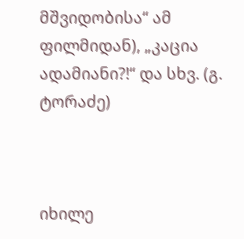მშვიდობისა“ ამ ფილმიდან), „კაცია ადამიანი?!“ და სხვ. (გ. ტორაძე)



იხილე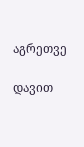აგრეთვე

დავით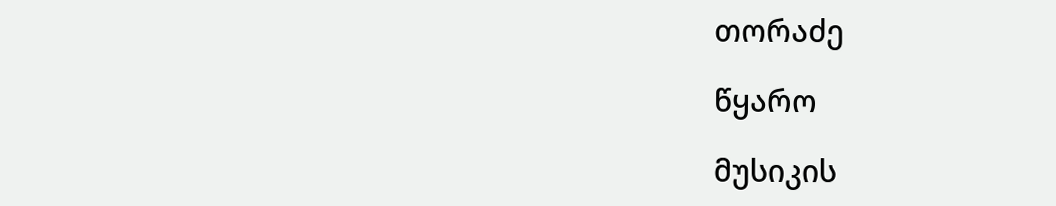თორაძე

წყარო

მუსიკის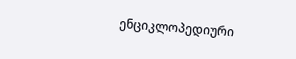ენციკლოპედიური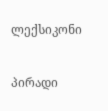ლექსიკონი

პირადი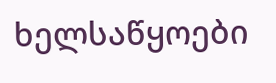ხელსაწყოები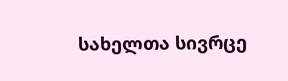სახელთა სივრცე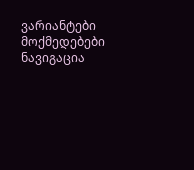ვარიანტები
მოქმედებები
ნავიგაცია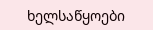ხელსაწყოები